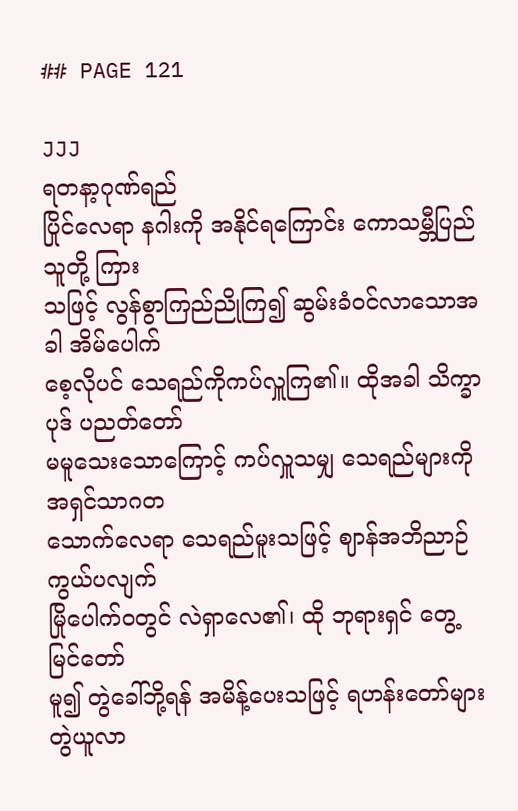## PAGE 121

JJJ
ရတနာ့ဂုဏ်ရည်
ပြိုင်လေရာ နဂါးကို အနိုင်ရကြောင်း ကောသမ္ဘီပြည်သူတို့ ကြား
သဖြင့် လွန်စွာကြည်ညိုကြ၍ ဆွမ်းခံဝင်လာသောအခါ အိမ်ပေါက်
စေ့လိုပင် သေရည်ကိုကပ်လှူကြ၏။ ထိုအခါ သိက္ခာပုဒ် ပညတ်တော်
မမူသေးသောကြောင့် ကပ်လှူသမျှ သေရည်များကို အရှင်သာဂတ
သောက်လေရာ သေရည်မူးသဖြင့် ဈာန်အဘိညာဉ် ကွယ်ပလျက်
မြိုပေါက်ဝတွင် လဲရှာလေ၏၊ ထို ဘုရားရှင် တွေ့မြင်တော်
မူ၍ တွဲခေါ်ဘို့ရန် အမိန့်ပေးသဖြင့် ရဟန်းတော်များ တွဲယူလာ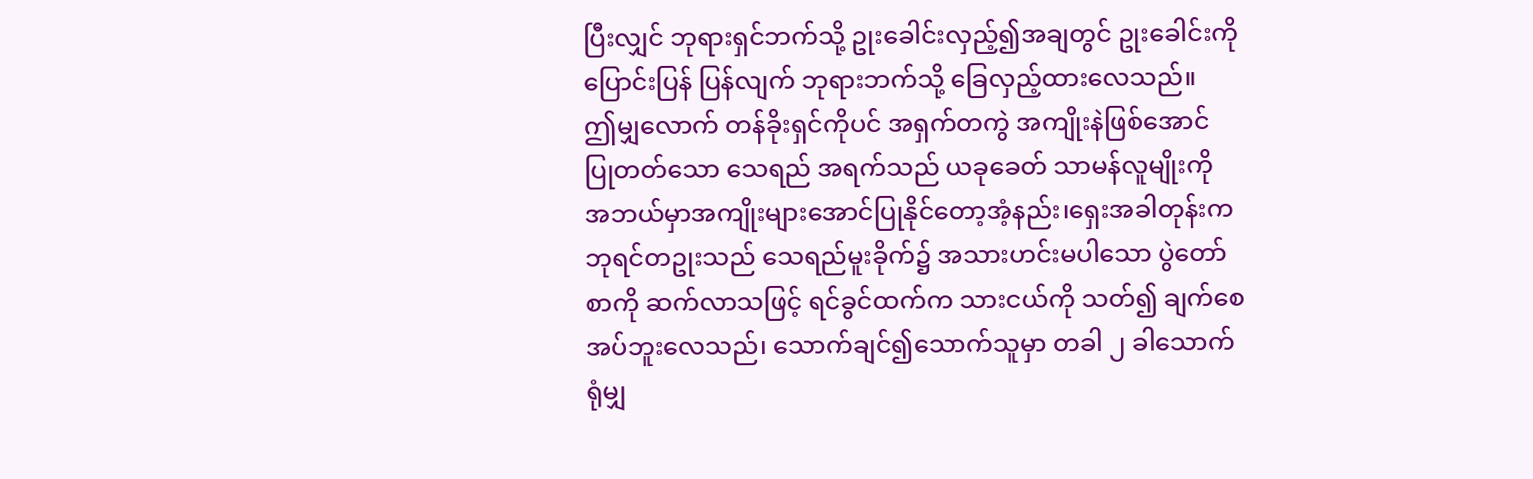ပြီးလျှင် ဘုရားရှင်ဘက်သို့ ဥုးခေါင်းလှည့်၍အချတွင် ဥုးခေါင်းကို
ပြောင်းပြန် ပြန်လျက် ဘုရားဘက်သို့ ခြေလှည့်ထားလေသည်။
ဤမျှလောက် တန်ခိုးရှင်ကိုပင် အရှက်တကွဲ အကျိုးနဲဖြစ်အောင်
ပြုတတ်သော သေရည် အရက်သည် ယခုခေတ် သာမန်လူမျိုးကို
အဘယ်မှာအကျိုးများအောင်ပြုနိုင်တော့အံ့နည်း၊ရှေးအခါတုန်းက
ဘုရင်တဥုးသည် သေရည်မူးခိုက်၌ အသားဟင်းမပါသော ပွဲတော်
စာကို ဆက်လာသဖြင့် ရင်ခွင်ထက်က သားငယ်ကို သတ်၍ ချက်စေ
အပ်ဘူးလေသည်၊ သောက်ချင်၍သောက်သူမှာ တခါ ၂ ခါသောက်
ရုံမျှ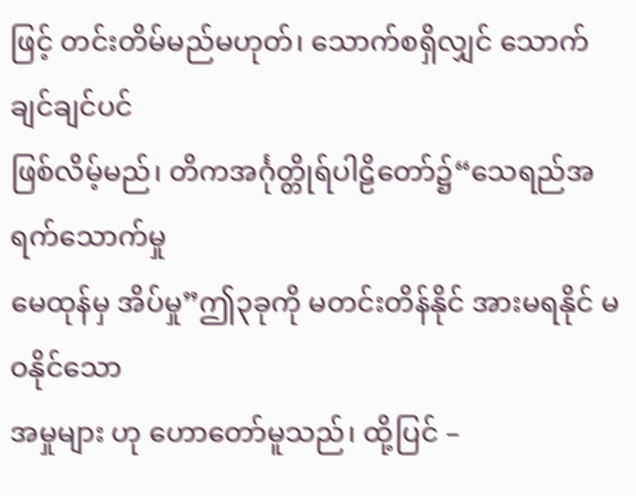ဖြင့် တင်းတိမ်မည်မဟုတ်၊ သောက်စရှိလျှင် သောက်ချင်ချင်ပင်
ဖြစ်လိမ့်မည်၊ တိကအင်္ဂုတ္တိုရ်ပါဠိတော်၌“သေရည်အရက်သောက်မှု
မေထုန်မှ အိပ်မှု”ဤ၃ခုကို မတင်းတိန်နိုင် အားမရနိုင် မဝနိုင်သော
အမှုများ ဟု ဟောတော်မူသည်၊ ထို့ပြင် –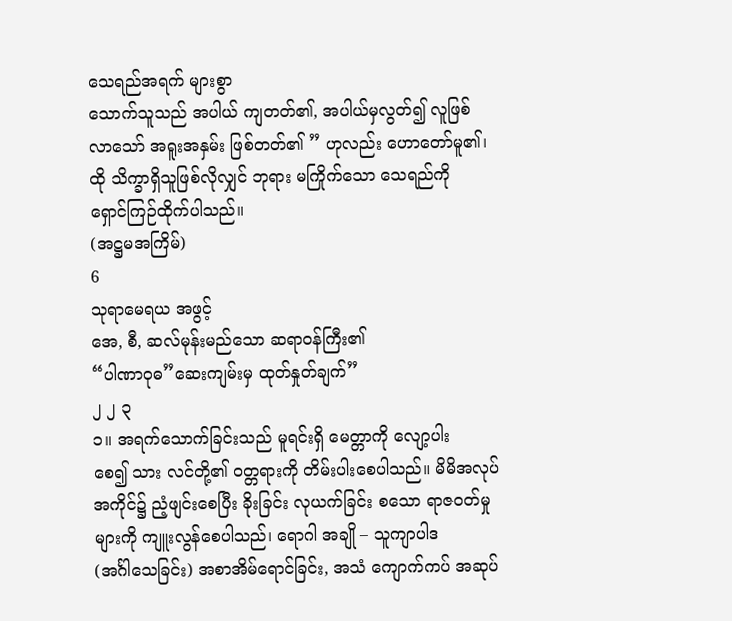သေရည်အရက် များစွာ
သောက်သူသည် အပါယ် ကျတတ်၏, အပါယ်မှလွတ်၍ လူဖြစ်
လာသော် အရူးအနှမ်း ဖြစ်တတ်၏ ” ဟုလည်း ဟောတော်မူ၏၊
ထို သိက္ခာရှိသူဖြစ်လိုလျှင် ဘုရား မကြိုက်သော သေရည်ကို
ရှောင်ကြဉ်ထိုက်ပါသည်။
(အဋ္ဌမအကြိမ်)
6
သုရာမေရယ အဖွင့်
အေ, စီ, ဆလ်မုန်းမည်သော ဆရာဝန်ကြီး၏
“ပါဏာဝုဓ”ဆေးကျမ်းမှ ထုတ်နှုတ်ချက်”
၂ ၂ ၃
၁။ အရက်သောက်ခြင်းသည် မူရင်းရှိ မေတ္တာကို လျော့ပါး
စေ၍ သား လင်တို့၏ ဝတ္တရားကို တိမ်းပါးစေပါသည်။ မိမိအလုပ်
အကိုင်၌ ညံ့ဖျင်းစေပြီး ခိုးခြင်း လုယက်ခြင်း စသော ရာဇဝတ်မှု
များကို ကျူးလွန်စေပါသည်၊ ရောဂါ အချို – သူကျာပါဒ
(အင်္ဂါသေခြင်း) အစာအိမ်ရောင်ခြင်း, အသံ ကျောက်ကပ် အဆုပ်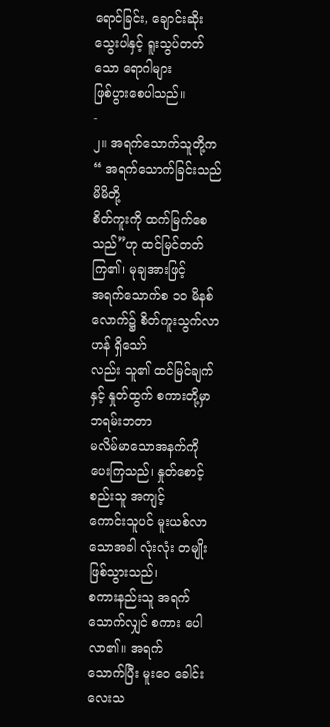ရောင်ခြင်း, ချောင်းဆိုး သွေးပါနှင့် ရူးသွပ်တတ်သော ရောဂါများ
ဖြစ်ပွားစေပါသည်။
-
၂။ အရက်သောက်သူတို့က “ အရက်သောက်ခြင်းသည် မိမိတို့
စိတ်ကူးကို ထက်မြက်စေသည်”ဟု ထင်မြင်တတ်ကြ၏၊ မုချအားဖြင့်
အရက်သောက်စ ၁ဝ မိနစ်လောက်၌ စိတ်ကူးသွက်လာဟန် ရှိသော်
လည်း သူ၏ ထင်မြင်ချက်နှင့် နှုတ်ထွက် စကားတို့မှာ ဘရမ်းဘတာ
မလိမ်မာသောအနက်ကို ပေးကြသည်၊ နှုတ်စောင့်စည်းသူ အကျင့်
ကောင်းသူပင် မူးယစ်လာသောအခါ လုံးလုံး တမျိုးဖြစ်သွားသည်၊
စကားနည်းသူ အရက်သောက်လျှင် စကား ပေါလာ၏။ အရက်
သောက်ပြီး မူးဝေ ခေါင်းလေးသ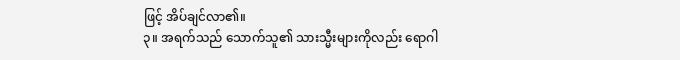ဖြင့် အိပ်ချင်လာ၏။
၃။ အရက်သည် သောက်သူ၏ သားသ္မီးများကိုလည်း ရောဂါ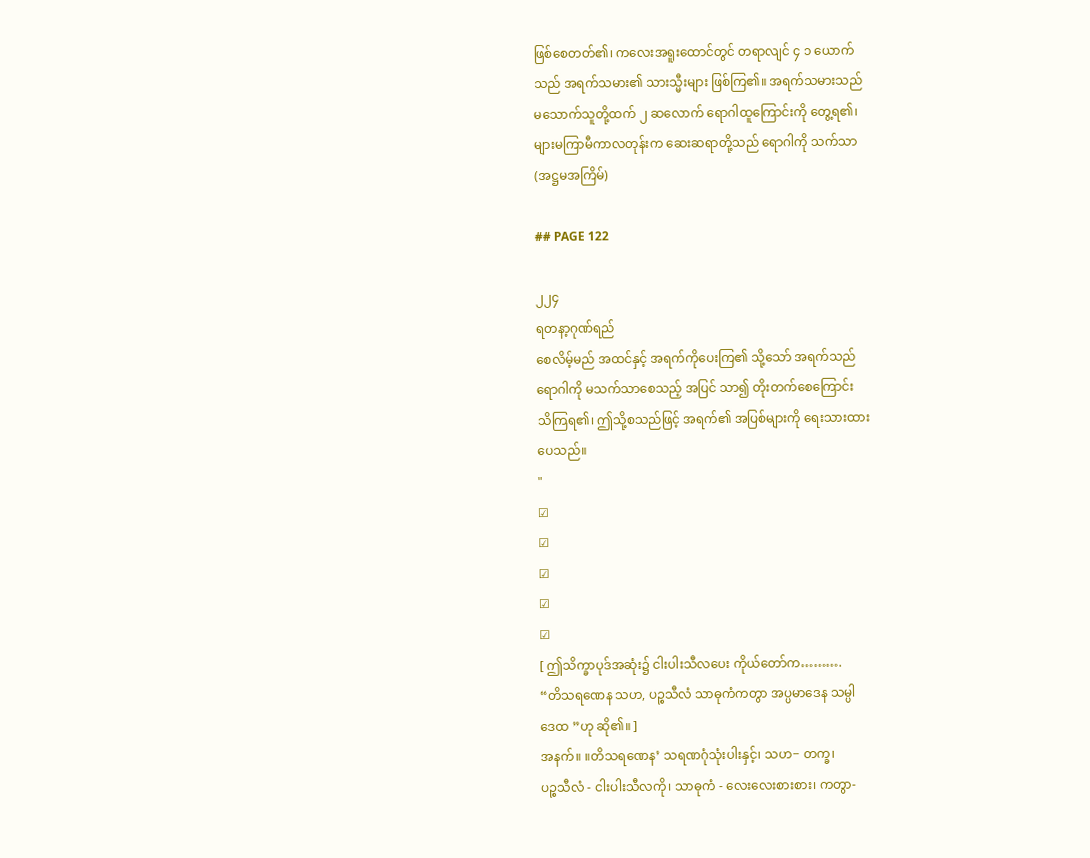ဖြစ်စေတတ်၏၊ ကလေးအရူးထောင်တွင် တရာလျင် ၄ ၁ ယောက်
သည် အရက်သမား၏ သားသ္မီးများ ဖြစ်ကြ၏။ အရက်သမားသည်
မသောက်သူတို့ထက် ၂ ဆလောက် ရောဂါထူကြောင်းကို တွေ့ရ၏၊
များမကြာမီကာလတုန်းက ဆေးဆရာတို့သည် ရောဂါကို သက်သာ
(အဋ္ဌမအကြိမ်)

## PAGE 122

၂၂၄
ရတနာ့ဂုဏ်ရည်
စေလိမ့်မည် အထင်နှင့် အရက်ကိုပေးကြ၏ သို့သော် အရက်သည်
ရောဂါကို မသက်သာစေသည့် အပြင် သာ၍ တိုးတက်စေကြောင်း
သိကြရ၏၊ ဤသို့စသည်ဖြင့် အရက်၏ အပြစ်များကို ရေးသားထား
ပေသည်။
"
☑
☑
☑
☑
☑
[ ဤသိက္ခာပုဒ်အဆုံး၌ ငါးပါးသီလပေး ကိုယ်တော်က……….
“တိသရဏေန သဟ, ပဉ္စသီလံ သာဓုကံကတွာ အပ္ပမာဒေန သမ္ပါ
ဒေထ ”ဟု ဆို၏။ ]
အနက်။ ။တိသရဏေန’ သရဏဂုံသုံးပါးနှင့်၊ သဟ− တက္ခ၊
ပဉ္စသီလံ - ငါးပါးသီလကို၊ သာဓုကံ - လေးလေးစားစား၊ ကတွာ-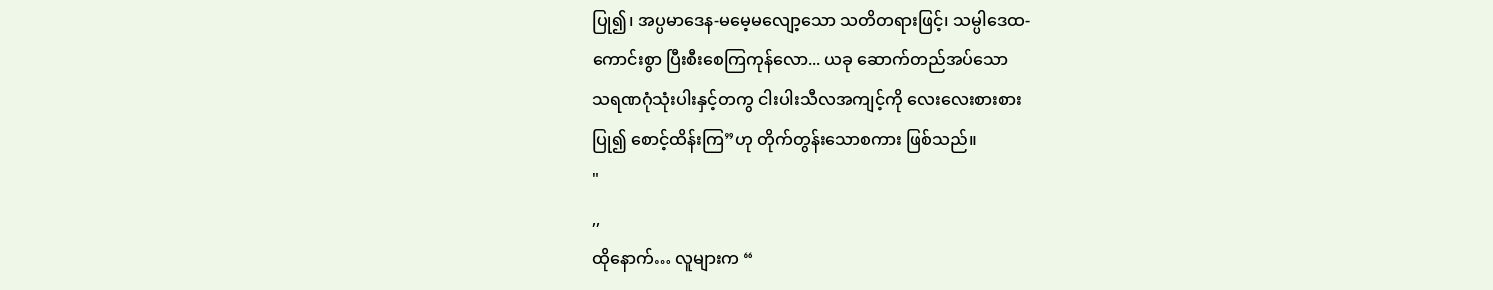ပြု၍၊ အပ္ပမာဒေန-မမေ့မလျော့သော သတိတရားဖြင့်၊ သမ္ပါဒေထ-
ကောင်းစွာ ပြီးစီးစေကြကုန်လော... ယခု ဆောက်တည်အပ်သော
သရဏဂုံသုံးပါးနှင့်တကွ ငါးပါးသီလအကျင့်ကို လေးလေးစားစား
ပြု၍ စောင့်ထိန်းကြ”ဟု တိုက်တွန်းသောစကား ဖြစ်သည်။
"
,,
ထိုနောက်… လူများက “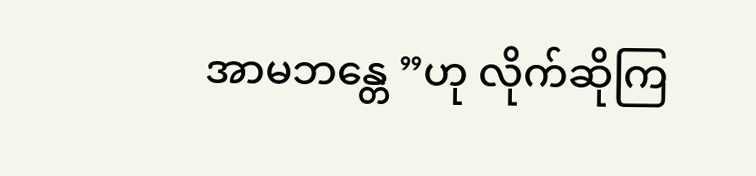အာမဘန္တေ ”ဟု လိုက်ဆိုကြ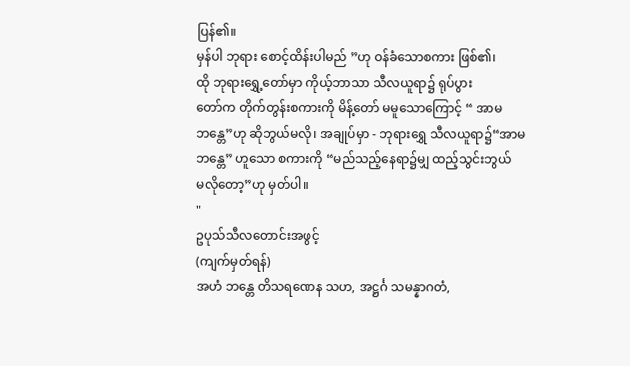ပြန်၏။
မှန်ပါ ဘုရား စောင့်ထိန်းပါမည် ”ဟု ဝန်ခံသောစကား ဖြစ်၏၊
ထို ဘုရားရွှေ့တော်မှာ ကိုယ့်ဘာသာ သီလယူရာ၌ ရုပ်ပွား
တော်က တိုက်တွန်းစကားကို မိန့်တော် မမူသောကြောင့် “ အာမ
ဘန္တေ”ဟု ဆိုဘွယ်မလို၊ အချုပ်မှာ - ဘုရားရွှေ သီလယူရာ၌“အာမ
ဘန္တေ” ဟူသော စကားကို “မည်သည့်နေရာ၌မျှ ထည့်သွင်းဘွယ်
မလိုတော့”ဟု မှတ်ပါ။
"
ဥပုသ်သီလတောင်းအဖွင့်
(ကျက်မှတ်ရန်)
အဟံ ဘန္တေ တိသရဏေန သဟ, အဋ္ဌင်္ဂ သမန္နာဂတံ,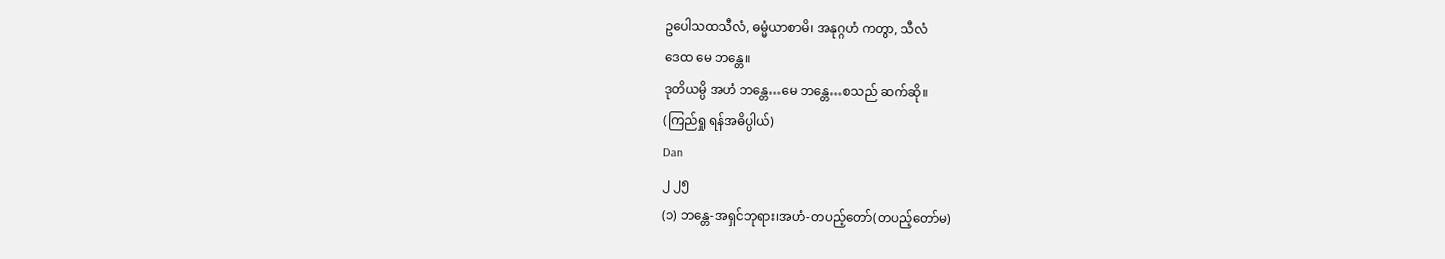ဥပေါသထသီလံ, ဓမ္မံယာစာမိ၊ အနုဂ္ဂဟံ ကတွာ, သီလံ
ဒေထ မေ ဘန္တေ။
ဒုတိယမ္ပိ အဟံ ဘန္တေ…မေ ဘန္တေ…စသည် ဆက်ဆို။
(ကြည်ရှု ရန်အဓိပ္ပါယ်)
Dan
၂ ၂၅
(၁) ဘန္တေ-အရှင်ဘုရား၊အဟံ-တပည့်တော်(တပည့်တော်မ)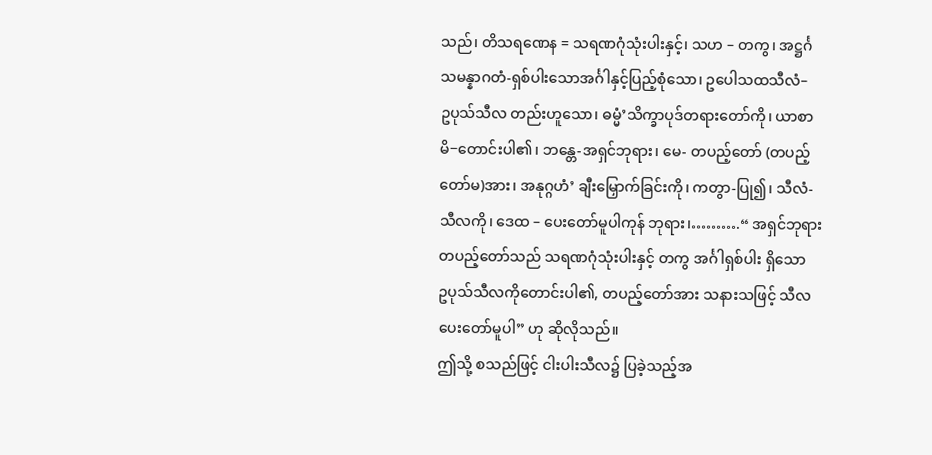သည်၊ တိသရဏေန = သရဏဂုံသုံးပါးနှင့်၊ သဟ – တကွ၊ အဋ္ဌင်္ဂ
သမန္နာဂတံ-ရှစ်ပါးသောအင်္ဂါနှင့်ပြည့်စုံသော၊ ဥပေါသထသီလံ–
ဥပုသ်သီလ တည်းဟူသော၊ ဓမ္မံ’သိက္ခာပုဒ်တရားတော်ကို၊ ယာစာ
မိ−တောင်းပါ၏၊ ဘန္တေ-အရှင်ဘုရား၊ မေ- တပည့်တော် (တပည့်
တော်မ)အား၊ အနုဂ္ဂဟံ’ ချီးမြှောက်ခြင်းကို၊ ကတွာ-ပြု၍၊ သီလံ-
သီလကို၊ ဒေထ – ပေးတော်မူပါကုန် ဘုရား၊……….“ အရှင်ဘုရား
တပည့်တော်သည် သရဏဂုံသုံးပါးနှင့် တကွ အင်္ဂါရှစ်ပါး ရှိသော
ဥပုသ်သီလကိုတောင်းပါ၏, တပည့်တော်အား သနားသဖြင့် သီလ
ပေးတော်မူပါ” ဟု ဆိုလိုသည်။
ဤသို့ စသည်ဖြင့် ငါးပါးသီလ၌ ပြခဲ့သည့်အ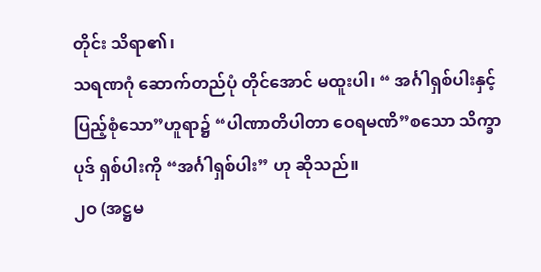တိုင်း သိရာ၏၊
သရဏဂုံ ဆောက်တည်ပုံ တိုင်အောင် မထူးပါ၊ “ အင်္ဂါရှစ်ပါးနှင့်
ပြည့်စုံသော”ဟူရာ၌ “ပါဏာတိပါတာ ဝေရမဏိ”စသော သိက္ခာ
ပုဒ် ရှစ်ပါးကို “အင်္ဂါရှစ်ပါး” ဟု ဆိုသည်။
၂ဝ (အဋ္ဌမ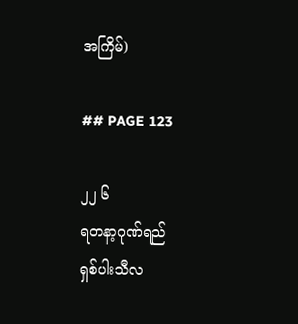အကြိမ်)

## PAGE 123

၂၂ ၆
ရတနာ့ဂုဏ်ရည်
ရှစ်ပါးသီလ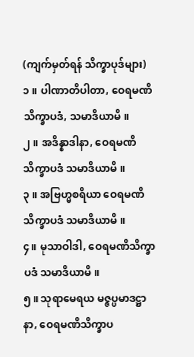(ကျက်မှတ်ရန် သိက္ခာပုဒ်များ)
၁။ ပါဏာတိပါတာ, ဝေရမဏိသိက္ခာပဒံ, သမာဒိယာမိ။
၂။ အဒိန္နာဒါနာ, ဝေရမဏိသိက္ခာပဒံ သမာဒိယာမိ။
၃။ အဗြဟ္မစရိယာ ဝေရမဏိသိက္ခာပဒံ သမာဒိယာမိ။
၄။ မုသာဝါဒါ, ဝေရမဏိသိက္ခာပဒံ သမာဒိယာမိ။
၅။ သုရာမေရယ မဇ္ဇပ္ပမာဒဋ္ဌာနာ, ဝေရမဏိသိက္ခာပ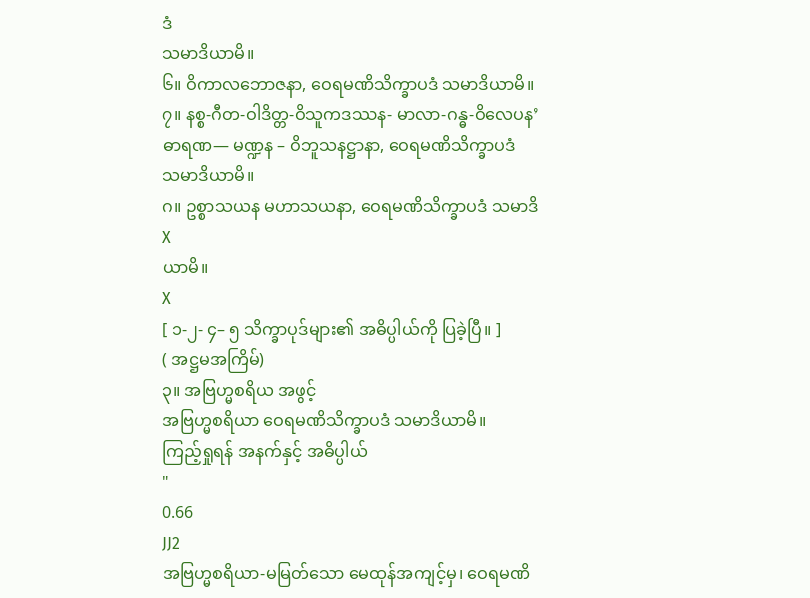ဒံ
သမာဒိယာမိ။
၆။ ဝိကာလဘောဇနာ, ဝေရမဏိသိက္ခာပဒံ သမာဒိယာမိ။
၇။ နစ္စ-ဂီတ-ဝါဒိတ္တ-ဝိသူကဒဿန- မာလာ-ဂန္ဓ-ဝိလေပန’
ဓာရဏ— မဏ္ဍန – ဝိဘူသနဋ္ဌာနာ, ဝေရမဏိသိက္ခာပဒံ
သမာဒိယာမိ။
ဂ။ ဥစ္စာသယန မဟာသယနာ, ဝေရမဏိသိက္ခာပဒံ သမာဒိ
X
ယာမိ။
X
[ ၁-၂- ၄– ၅ သိက္ခာပုဒ်များ၏ အဓိပ္ပါယ်ကို ပြခဲ့ပြီ။ ]
( အဋ္ဌမအကြိမ်)
၃။ အဗြဟ္မစရိယ အဖွင့်
အဗြဟ္မစရိယာ ဝေရမဏိသိက္ခာပဒံ သမာဒိယာမိ။
ကြည့်ရှုရန် အနက်နှင့် အဓိပ္ပါယ်
"
0.66
JJ2
အဗြဟ္မစရိယာ-မမြတ်သော မေထုန်အကျင့်မှ၊ ဝေရမဏိ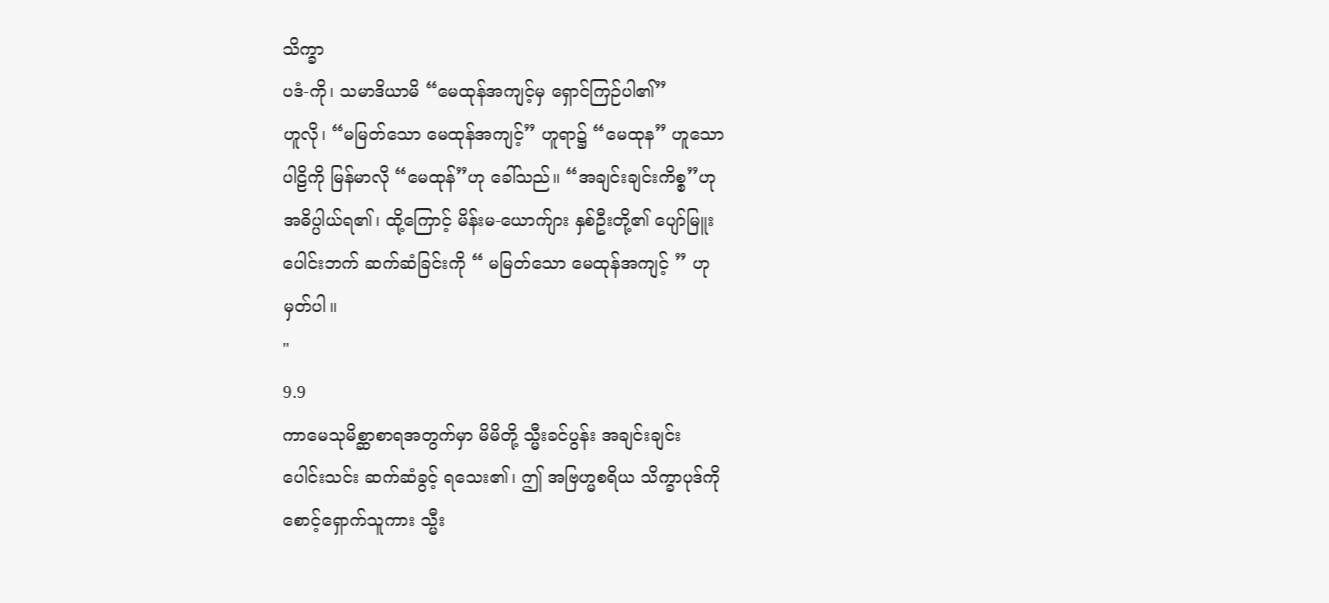သိက္ခာ
ပဒံ-ကို၊ သမာဒိယာမိ “မေထုန်အကျင့်မှ ရှောင်ကြဉ်ပါ၏”
ဟူလို၊ “မမြတ်သော မေထုန်အကျင့်” ဟူရာ၌ “မေထုန” ဟူသော
ပါဠိကို မြန်မာလို “မေထုန်”ဟု ခေါ်သည်။ “အချင်းချင်းကိစ္စ”ဟု
အဓိပ္ပါယ်ရ၏၊ ထို့ကြောင့် မိန်းမ-ယောက်ျား နှစ်ဦးတို့၏ ပျော်မြူး
ပေါင်းဘက် ဆက်ဆံခြင်းကို “ မမြတ်သော မေထုန်အကျင့် ” ဟု
မှတ်ပါ။
"
9.9
ကာမေသုမိစ္ဆာစာရအတွက်မှာ မိမိတို့ သ္မီးခင်ပွန်း အချင်းချင်း
ပေါင်းသင်း ဆက်ဆံခွင့် ရသေး၏၊ ဤ အဗြဟ္မစရိယ သိက္ခာပုဒ်ကို
စောင့်ရှောက်သူကား သ္မီး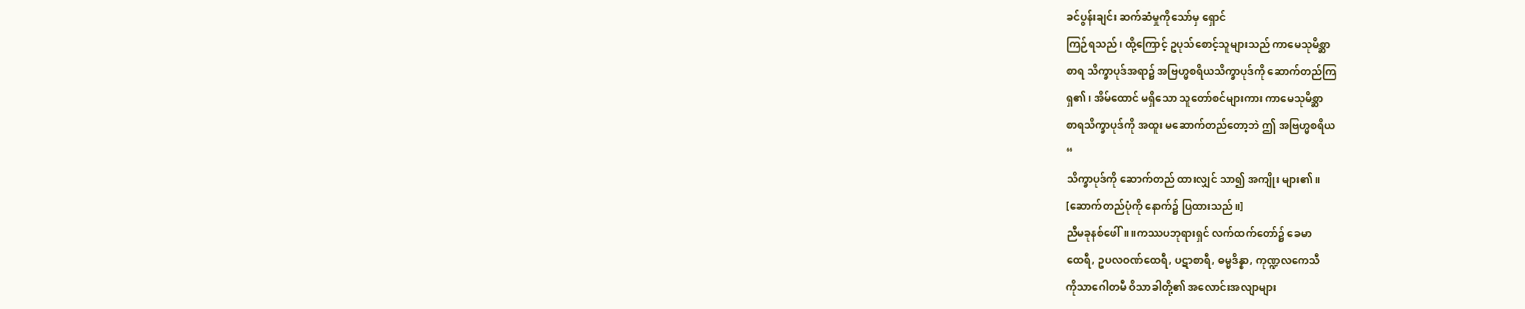ခင်ပွန်းချင်း ဆက်ဆံမှုကိုသော်မှ ရှောင်
ကြဉ်ရသည်၊ ထို့ကြောင့် ဥပုသ်စောင့်သူများသည် ကာမေသုမိစ္ဆာ
စာရ သိက္ခာပုဒ်အရာ၌ အဗြဟ္မစရိယသိက္ခာပုဒ်ကို ဆောက်တည်ကြ
ရှ၏၊ အိမ်ထောင် မရှိသော သူတော်စင်များကား ကာမေသုမိစ္ဆာ
စာရသိက္ခာပုဒ်ကို အထူး မဆောက်တည်တော့ဘဲ ဤ အဗြဟ္မစရိယ
“
သိက္ခာပုဒ်ကို ဆောက်တည် ထားလျှင် သာ၍ အကျိုး များ၏။
[ဆောက်တည်ပုံကို နောက်၌ ပြထားသည်။]
ညီမခုနစ်ဖေါ်။ ။ကဿပဘုရားရှင် လက်ထက်တော်၌ ခေမာ
ထေရီ, ဥပလဝဏ်ထေရီ, ပဋာစာရီ, ဓမ္မဒိန္နာ, ကုဏ္ဍလကေသီ
ကိုသာဂေါတမီ ဝိသာခါတို့၏ အလောင်းအလျာများ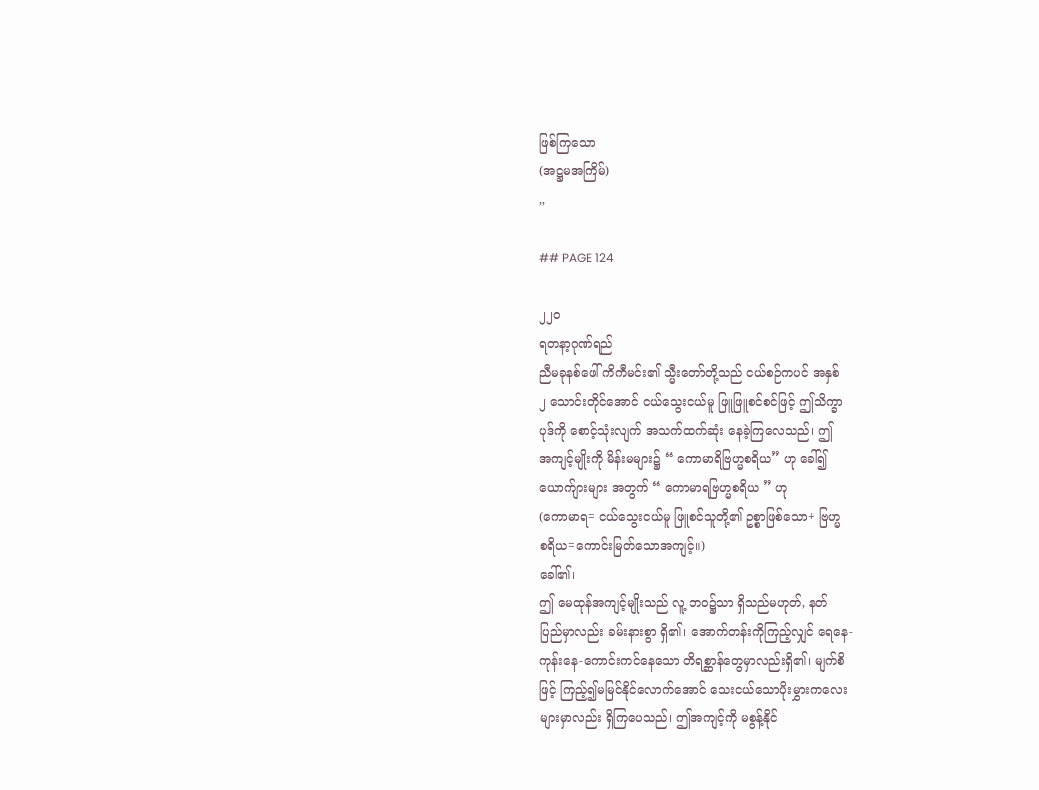ဖြစ်ကြသော
(အဋ္ဌမအကြိမ်)
,,

## PAGE 124

၂၂၀
ရတနာ့ဂုဏ်ရည်
ညီမခုနစ်ဖေါ် ကိကီမင်း၏ သ္မီးတော်တို့သည် ငယ်စဉ်ကပင် အနှစ်
၂ သောင်းတိုင်အောင် ငယ်သွေးငယ်မူ ဖြူဖြူစင်စင်ဖြင့် ဤသိက္ခာ
ပုဒ်ကို စောင့်သုံးလျက် အသက်ထက်ဆုံး နေခဲ့ကြလေသည်၊ ဤ
အကျင့်မျိုးကို မိန်းမများ၌ “ ကောမာရိဗြဟ္မစရိယ” ဟု ခေါ်၍
ယောက်ျားများ အတွက် “ ကောမာရဗြဟ္မစရိယ ” ဟု
(ကောမာရ= ငယ်သွေးငယ်မူ ဖြူစင်သူတို့၏ ဥစ္စာဖြစ်သော+ ဗြဟ္မ
စရိယ=ကောင်းမြတ်သောအကျင့်။)
ခေါ်၏၊
ဤ မေထုန်အကျင့်မျိုးသည် လူ့ ဘဝ၌သာ ရှိသည်မဟုတ်, နတ်
ပြည်မှာလည်း ခမ်းနားစွာ ရှိ၏၊ အောက်တန်းကိုကြည့်လျှင် ရေနေ-
ကုန်းနေ-ကောင်းကင်နေသော တိရစ္ဆာန်တွေမှာလည်းရှိ၏၊ မျက်စိ
ဖြင့် ကြည့်၍မမြင်နိုင်လောက်အောင် သေးငယ်သောပိုးမွှားကလေး
များမှာလည်း ရှိကြပေသည်၊ ဤအကျင့်ကို မစွန့်နိုင်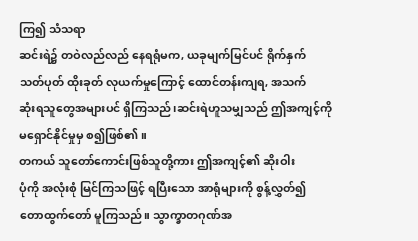ကြ၍ သံသရာ
ဆင်းရဲ၌ တဝဲလည်လည် နေရရုံမက, ယခုမျက်မြင်ပင် ရိုက်နှက်
သတ်ပုတ် ထိုးခုတ် လုယက်မှုကြောင့် ထောင်တန်းကျရ, အသက်
ဆုံးရသူတွေအများပင် ရှိကြသည်၊ဆင်းရဲဟူသမျှသည် ဤအကျင့်ကို
မရှောင်နိုင်မှုမှ စ၍ဖြစ်၏။
တကယ် သူတော်ကောင်းဖြစ်သူတို့ကား ဤအကျင့်၏ ဆိုးဝါး
ပုံကို အလုံးစုံ မြင်ကြသဖြင့် ရပြီးသော အာရုံများကို စွန့်လွှတ်၍
တောထွက်တော် မူကြသည်။ သွာက္ခာတဂုဏ်အ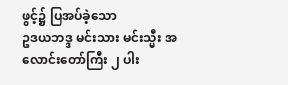ဖွင့်၌ ပြအပ်ခဲ့သော
ဥဒယဘဒ္ဒ မင်းသား မင်းသ္မီး အလောင်းတော်ကြီး ၂ ပါး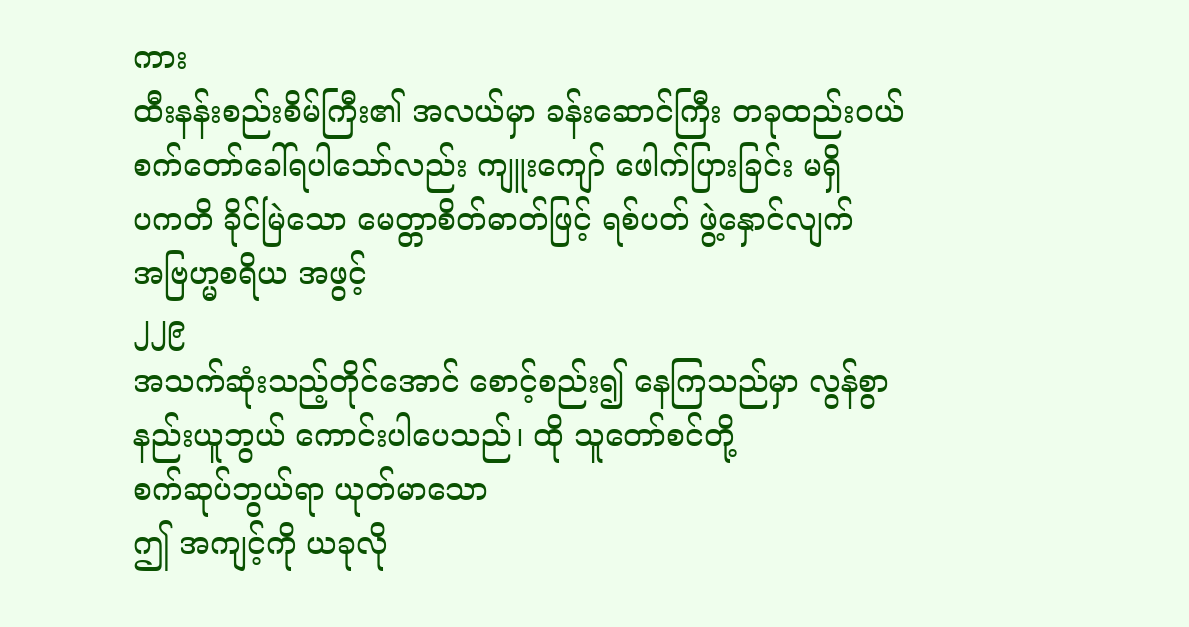ကား
ထီးနန်းစည်းစိမ်ကြီး၏ အလယ်မှာ ခန်းဆောင်ကြီး တခုထည်းဝယ်
စက်တော်ခေါ်ရပါသော်လည်း ကျူးကျော် ဖေါက်ပြားခြင်း မရှိ
ပကတိ ခိုင်မြဲသော မေတ္တာစိတ်ဓာတ်ဖြင့် ရစ်ပတ် ဖွဲ့နှောင်လျက်
အဗြဟ္မစရိယ အဖွင့်
၂၂၉
အသက်ဆုံးသည့်တိုင်အောင် စောင့်စည်း၍ နေကြသည်မှာ လွန်စွာ
နည်းယူဘွယ် ကောင်းပါပေသည်၊ ထို သူတော်စင်တို့
စက်ဆုပ်ဘွယ်ရာ ယုတ်မာသော
ဤ အကျင့်ကို ယခုလို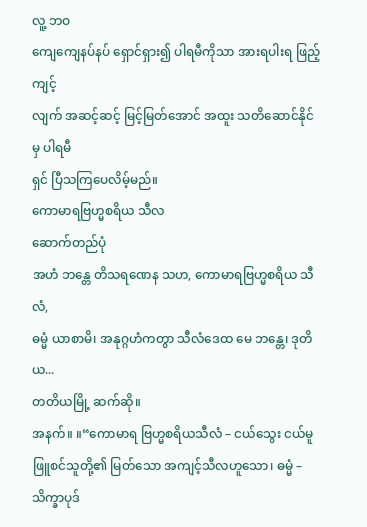လူ့ ဘဝ
ကျေကျေနပ်နပ် ရှောင်ရှား၍ ပါရမီကိုသာ အားရပါးရ ဖြည့်ကျင့်
လျက် အဆင့်ဆင့် မြင့်မြတ်အောင် အထူး သတိဆောင်နိုင်မှ ပါရမီ
ရှင် ပြီသကြပေလိမ့်မည်။
ကောမာရဗြဟ္မစရိယ သီလ
ဆောက်တည်ပုံ
အဟံ ဘန္တေ တိသရဏေန သဟ, ကောမာရဗြဟ္မစရိယ သီလံ,
ဓမ္မံ ယာစာမိ၊ အနုဂ္ဂဟံကတွာ သီလံဒေထ မေ ဘန္တေ၊ ဒုတိယ...
တတိယမြို့ ဆက်ဆို။
အနက်။ ။“ကောမာရ ဗြဟ္မစရိယသီလံ – ငယ်သွေး ငယ်မူ
ဖြူစင်သူတို့၏ မြတ်သော အကျင့်သီလဟူသော၊ ဓမ္မံ – သိက္ခာပုဒ်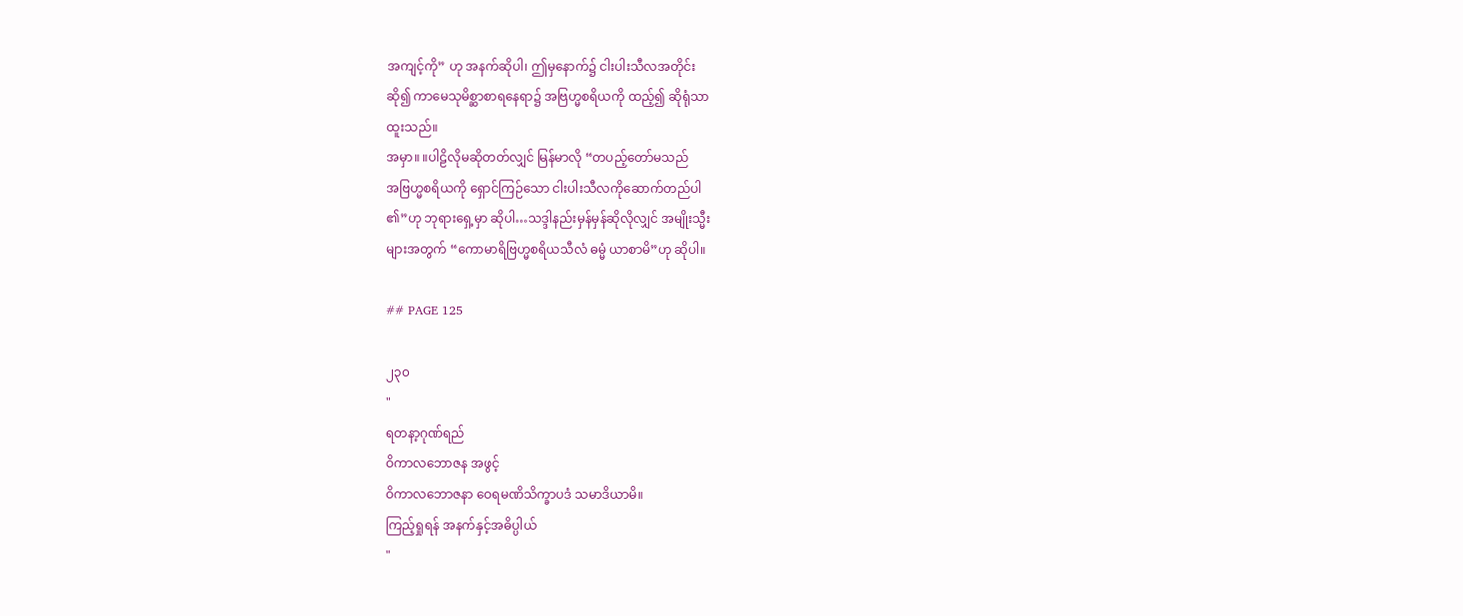အကျင့်ကို” ဟု အနက်ဆိုပါ၊ ဤမှနောက်၌ ငါးပါးသီလအတိုင်း
ဆို၍ ကာမေသုမိစ္ဆာစာရနေရာ၌ အဗြဟ္မစရိယကို ထည့်၍ ဆိုရုံသာ
ထူးသည်။
အမှာ။ ။ပါဠိလိုမဆိုတတ်လျှင် မြန်မာလို “တပည့်တော်မသည်
အဗြဟ္မစရိယကို ရှောင်ကြဉ်သော ငါးပါးသီလကိုဆောက်တည်ပါ
၏”ဟု ဘုရားရှေ့မှာ ဆိုပါ…သဒ္ဒါနည်းမှန်မှန်ဆိုလိုလျှင် အမျိုးသ္မီး
များအတွက် “ကောမာရိဗြဟ္မစရိယသီလံ ဓမ္မံ ယာစာမိ”ဟု ဆိုပါ။

## PAGE 125

၂၃၀
"
ရတနာ့ဂုဏ်ရည်
ဝိကာလဘောဇန အဖွင့်
ဝိကာလဘောဇနာ ဝေရမဏိသိက္ခာပဒံ သမာဒိယာမိ။
ကြည့်ရှုရန် အနက်နှင့်အဓိပ္ပါယ်
"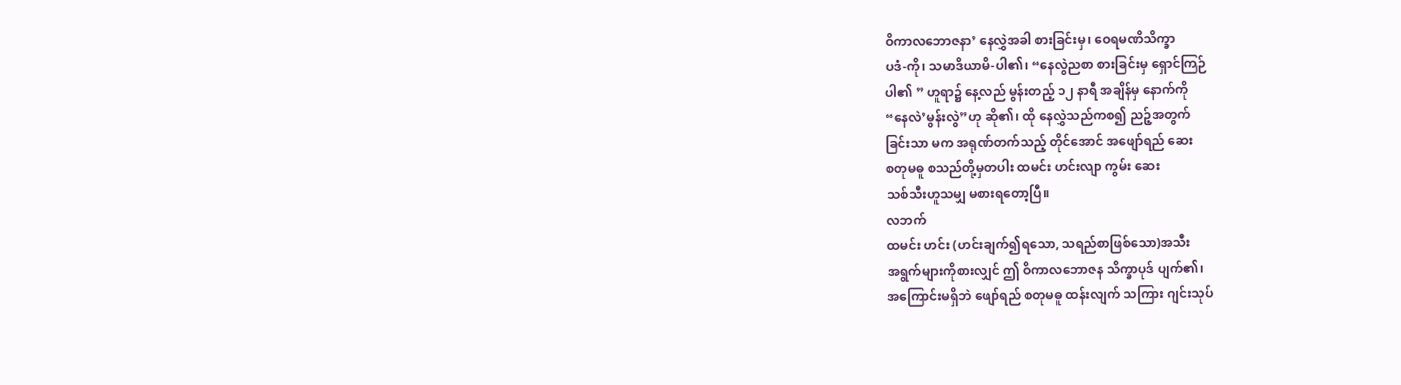ဝိကာလဘောဇနာ’ နေလွှဲအခါ စားခြင်းမှ၊ ဝေရမဏိသိက္ခာ
ပဒံ-ကို၊ သမာဒိယာမိ-ပါ၏၊ “နေလွဲညစာ စားခြင်းမှ ရှောင်ကြဉ်
ပါ၏ ” ဟူရာ၌ နေ့လည် မွန်းတည့် ၁၂ နာရီ အချိန်မှ နောက်ကို
“နေလဲ’မွန်းလွဲ”ဟု ဆို၏၊ ထို နေလွှဲသည်ကစ၍ ညဉ့်အတွက်
ခြင်းသာ မက အရုဏ်တက်သည့် တိုင်အောင် အဖျော်ရည် ဆေး
စတုမဓူ စသည်တို့မှတပါး ထမင်း ဟင်းလျာ ကွမ်း ဆေး
သစ်သီးဟူသမျှ မစားရတော့ပြီ။
လဘက်
ထမင်း ဟင်း (ဟင်းချက်၍ရသော, သရည်စာဖြစ်သော)အသီး
အရွက်များကိုစားလျှင် ဤ ဝိကာလဘောဇန သိက္ခာပုဒ် ပျက်၏၊
အကြောင်းမရှိဘဲ ဖျော်ရည် စတုမဓူ ထန်းလျက် သကြား ဂျင်းသုပ်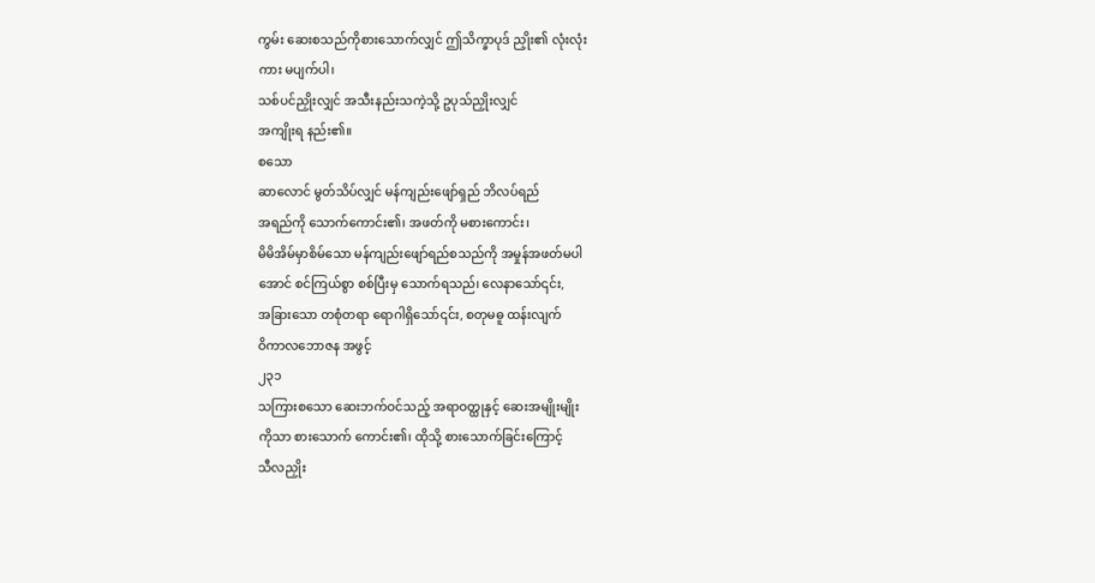ကွမ်း ဆေးစသည်ကိုစားသောက်လျှင် ဤသိက္ခာပုဒ် ညှိုး၏ လုံးလုံး
ကား မပျက်ပါ၊
သစ်ပင်ညှိုးလျှင် အသီးနည်းသကဲ့သို့ ဥပုသ်ညှိုးလျှင်
အကျိုးရ နည်း၏။
စသော
ဆာလောင် မွတ်သိပ်လျှင် မန်ကျည်းဖျော်ရှည် ဘိလပ်ရည်
အရည်ကို သောက်ကောင်း၏၊ အဖတ်ကို မစားကောင်း၊
မိမိအိမ်မှာစိမ်သော မန်ကျည်းဖျော်ရည်စသည်ကို အမှုန်အဖတ်မပါ
အောင် စင်ကြယ်စွာ စစ်ပြီးမှ သောက်ရသည်၊ လေနာသော်၎င်း,
အခြားသော တစုံတရာ ရောဂါရှိသော်၎င်း, စတုမဓူ ထန်းလျက်
ဝိကာလဘောဇန အဖွင့်
၂၃၁
သကြားစသော ဆေးဘက်ဝင်သည့် အရာဝတ္ထုနှင့် ဆေးအမျိုးမျိုး
ကိုသာ စားသောက် ကောင်း၏၊ ထိုသို့ စားသောက်ခြင်းကြောင့်
သီလညှိုး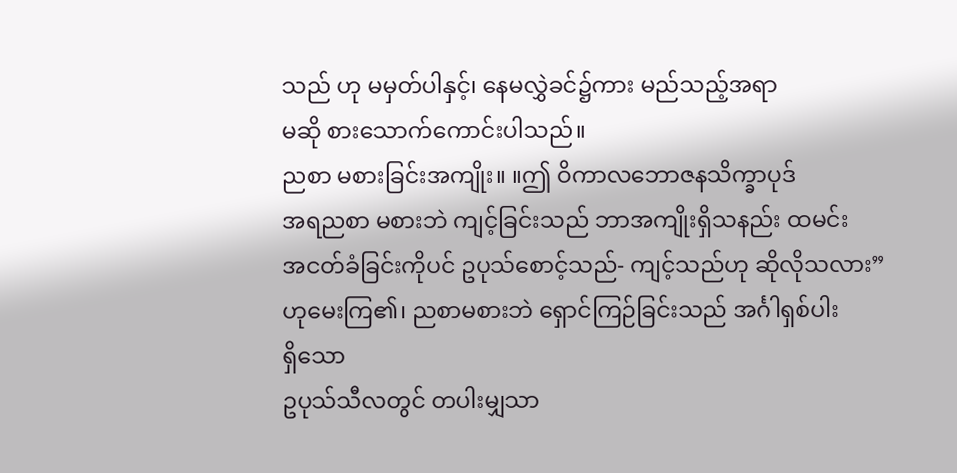သည် ဟု မမှတ်ပါနှင့်၊ နေမလွှဲခင်၌ကား မည်သည့်အရာ
မဆို စားသောက်ကောင်းပါသည်။
ညစာ မစားခြင်းအကျိုး။ ။ဤ ဝိကာလဘောဇနသိက္ခာပုဒ်
အရညစာ မစားဘဲ ကျင့်ခြင်းသည် ဘာအကျိုးရှိသနည်း ထမင်း
အငတ်ခံခြင်းကိုပင် ဥပုသ်စောင့်သည်- ကျင့်သည်ဟု ဆိုလိုသလား”
ဟုမေးကြ၏၊ ညစာမစားဘဲ ရှောင်ကြဉ်ခြင်းသည် အင်္ဂါရှစ်ပါး
ရှိသော
ဥပုသ်သီလတွင် တပါးမျှသာ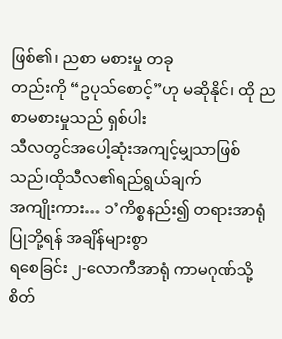ဖြစ်၏၊ ညစာ မစားမှု တခု
တည်းကို “ဥပုသ်စောင့်”ဟု မဆိုနိုင်၊ ထို ညစာမစားမှုသည် ရှစ်ပါး
သီလတွင်အပေါ့ဆုံးအကျင့်မျှသာဖြစ်သည်၊ထိုသီလ၏ရည်ရွယ်ချက်
အကျိုးကား… ၁’ကိစ္စနည်း၍ တရားအာရုံပြုဘို့ရန် အချိန်များစွာ
ရစေခြင်း ၂-လောကီအာရုံ ကာမဂုဏ်သို့ စိတ်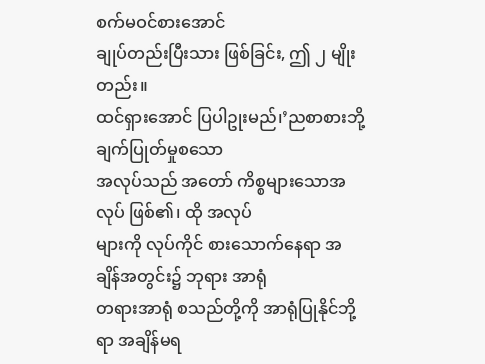စက်မဝင်စားအောင်
ချုပ်တည်းပြီးသား ဖြစ်ခြင်း, ဤ ၂ မျိုးတည်း။
ထင်ရှားအောင် ပြပါဥုးမည်၊’ညစာစားဘို့
ချက်ပြုတ်မှုစသော
အလုပ်သည် အတော် ကိစ္စများသောအလုပ် ဖြစ်၏၊ ထို အလုပ်
များကို လုပ်ကိုင် စားသောက်နေရာ အချိန်အတွင်း၌ ဘုရား အာရုံ
တရားအာရုံ စသည်တို့ကို အာရုံပြုနိုင်ဘို့ရာ အချိန်မရ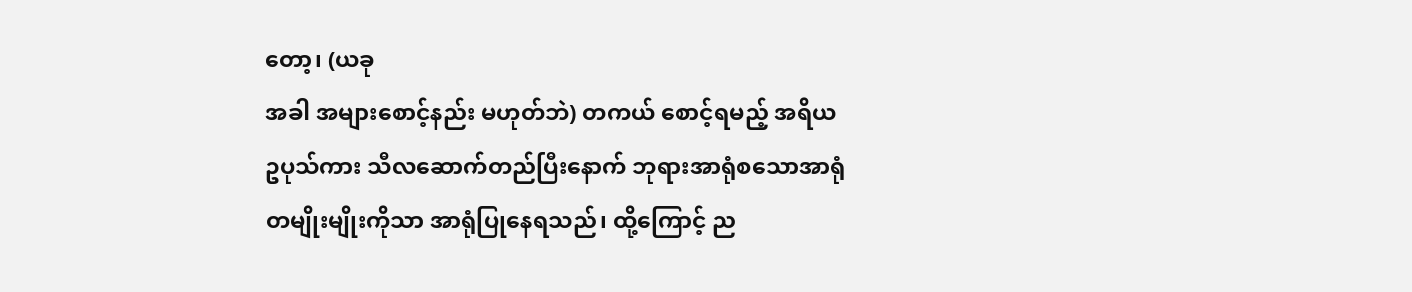တော့၊ (ယခု
အခါ အများစောင့်နည်း မဟုတ်ဘဲ) တကယ် စောင့်ရမည့် အရိယ
ဥပုသ်ကား သီလဆောက်တည်ပြီးနောက် ဘုရားအာရုံစသောအာရုံ
တမျိုးမျိုးကိုသာ အာရုံပြုနေရသည်၊ ထို့ကြောင့် ည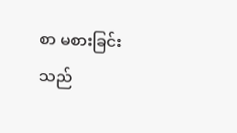စာ မစားခြင်း
သည်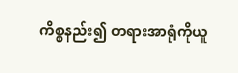ကိစ္စနည်း၍ တရားအာရုံကိုယူ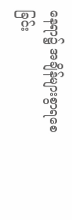နေရာ၌ အချိန်များစွာရစေခြင်း